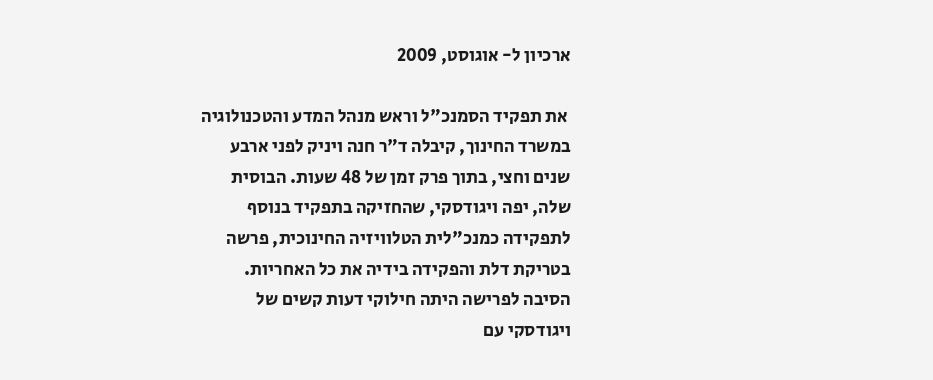ארכיון ל- אוגוסט, 2009

 את תפקיד הסמנכ"ל וראש מנהל המדע והטכנולוגיה במשרד החינוך, קיבלה ד"ר חנה ויניק לפני ארבע שנים וחצי, בתוך פרק זמן של 48 שעות. הבוסית שלה, יפה ויגודסקי, שהחזיקה בתפקיד בנוסף לתפקידה כמנכ"לית הטלוויזיה החינוכית, פרשה בטריקת דלת והפקידה בידיה את כל האחריות. הסיבה לפרישה היתה חילוקי דעות קשים של ויגודסקי עם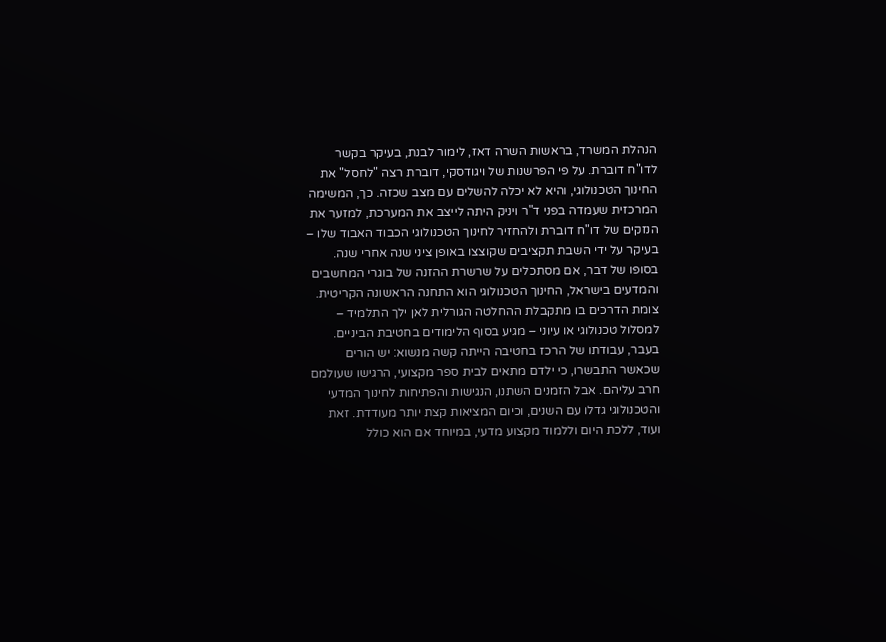הנהלת המשרד, בראשות השרה דאז, לימור לבנת, בעיקר בקשר לדו"ח דוברת. על פי הפרשנות של ויגודסקי, דוברת רצה "לחסל" את החינוך הטכנולוגי, והיא לא יכלה להשלים עם מצב שכזה. כך, המשימה המרכזית שעמדה בפני ד"ר ויניק היתה לייצב את המערכת, למזער את הנזקים של דו"ח דוברת ולהחזיר לחינוך הטכנולוגי הכבוד האבוד שלו – בעיקר על ידי השבת תקציבים שקוצצו באופן ציני שנה אחרי שנה.  בסופו של דבר, אם מסתכלים על שרשרת ההזנה של בוגרי המחשבים והמדעים בישראל, החינוך הטכנולוגי הוא התחנה הראשונה הקריטית. צומת הדרכים בו מתקבלת ההחלטה הגורלית לאן ילך התלמיד – למסלול טכנולוגי או עיוני – מגיע בסוף הלימודים בחטיבת הביניים. בעבר, עבודתו של הרכז בחטיבה הייתה קשה מנשוא: יש הורים שכאשר התבשרו, כי ילדם מתאים לבית ספר מקצועי, הרגישו שעולמם חרב עליהם. אבל הזמנים השתנו, הנגישות והפתיחות לחינוך המדעי והטכנולוגי גדלו עם השנים, וכיום המציאות קצת יותר מעודדת. זאת ועוד, ללכת היום וללמוד מקצוע מדעי, במיוחד אם הוא כולל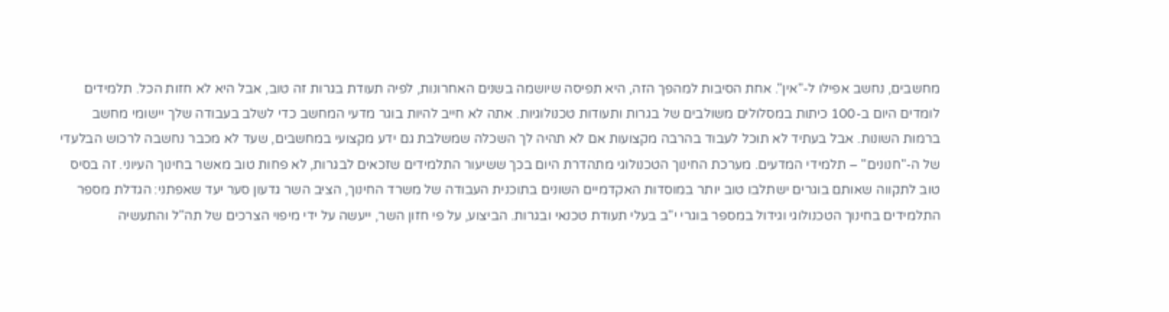מחשבים, נחשב אפילו ל-"אין". אחת הסיבות למהפך הזה, היא תפיסה שיושמה בשנים האחרונות, לפיה תעודת בגרות זה טוב, אבל היא לא חזות הכל. תלמידים לומדים היום ב-100 כיתות במסלולים משולבים של בגרות ותעודות טכנולוגיות. אתה לא חייב להיות בוגר מדעי המחשב כדי לשלב בעבודה שלך יישומי מחשב ברמות השונות. אבל בעתיד לא תוכל לעבוד בהרבה מקצועות אם לא תהיה לך השכלה שמשלבת גם ידע מקצועי במחשבים, שעד לא מכבר נחשבה לרכוש הבלעדי של ה-"חנונים" – תלמידי המדעים. מערכת החינוך הטכנולוגי מתהדרת היום בכך ששיעור התלמידים שזכאים לבגרות, לא פחות טוב מאשר בחינוך העיוני. זה בסיס טוב לתקווה שאותם בוגרים ישתלבו טוב יותר במוסדות האקדמיים השונים בתוכנית העבודה של משרד החינוך, הציב השר גדעון סער יעד שאפתני: הגדלת מספר התלמידים בחינוך הטכנולוגי וגידול במספר בוגרי י"ב בעלי תעודת טכנאי ובגרות. הביצוע, על פי חזון השר, ייעשה על ידי מיפוי הצרכים של תה"ל והתעשיה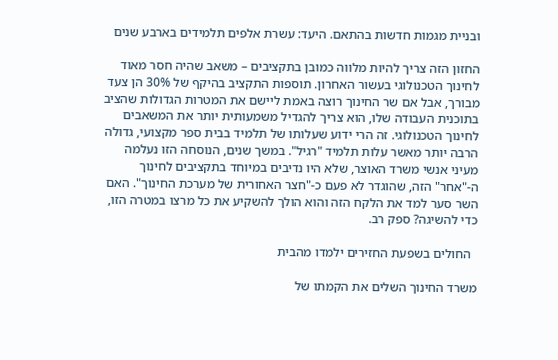ובניית מגמות חדשות בהתאם. היעד: עשרת אלפים תלמידים בארבע שנים

החזון הזה צריך להיות מלווה כמובן בתקציבים – משאב שהיה חסר מאוד לחינוך הטכנולוגי בעשור האחרון. תוספות התקציב בהיקף של 30% הן צעד מבורך, אבל אם שר החינוך רוצה באמת ליישם את המטרות הגדולות שהציב בתוכנית העבודה שלו, הוא צריך להגדיל משמעותית יותר את המשאבים לחינוך הטכנולוגי. זה הרי ידוע שעלותו של תלמיד בבית ספר מקצועי, גדולה הרבה יותר מאשר עלות תלמיד "רגיל". במשך שנים, הנוסחה הזו נעלמה מעיני אנשי משרד האוצר, שלא היו נדיבים במיוחד בתקציבים לחינוך ה-"אחר" הזה, שהוגדר לא פעם כ-"חצר האחורית של מערכת החינוך". האם השר סער למד את הלקח הזה והוא הולך להשקיע את כל מרצו במטרה הזו, כדי להשיגה? ספק רב.

  החולים בשפעת החזירים ילמדו מהבית

משרד החינוך השלים את הקמתו של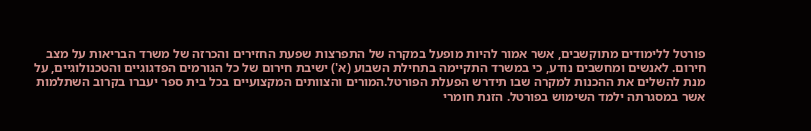פורטל ללימודים מתוקשבים, אשר אמור להיות מופעל במקרה של התפרצות שפעת החזירים והכרזה של משרד הבריאות על מצב חירום. לאנשים ומחשבים נודע, כי במשרד התקיימה בתחילת השבוע (א') ישיבת חירום של כל הגורמים הפדגוגיים והטכנולוגיים, על מנת להשלים את ההכנות למקרה שבו תידרש הפעלת הפורטל.המורים והצוותים המקצועיים בכל בית ספר יעברו בקרוב השתלמות אשר במסגרתה ילמד השימוש בפורטל. הזנת חומרי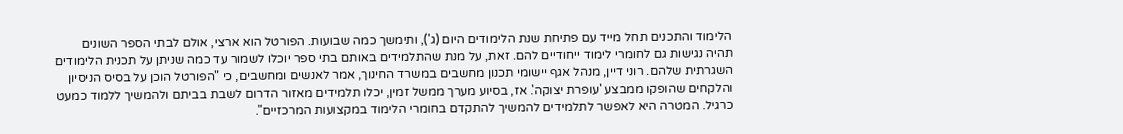הלימוד והתכנים תחל מייד עם פתיחת שנת הלימודים היום (ג'), ותימשך כמה שבועות. הפורטל הוא ארצי, אולם לבתי הספר השונים תהיה נגישות גם לחומרי לימוד ייחודיים להם. זאת, על מנת שהתלמידים באותם בתי ספר יוכלו לשמור עד כמה שניתן על תכנית הלימודים השגרתית שלהם. רוני דיין, מנהל אגף יישומי תכנון מחשבים במשרד החינוך, אמר לאנשים ומחשבים, כי "הפורטל הוכן על בסיס הניסיון והלקחים שהופקו ממבצע 'עופרת יצוקה'. אז, בסיוע מערך ממשל זמין, יכלו תלמידים מאזור הדרום לשבת בביתם ולהמשיך ללמוד כמעט כרגיל. המטרה היא לאפשר לתלמידים להמשיך להתקדם בחומרי הלימוד במקצועות המרכזיים".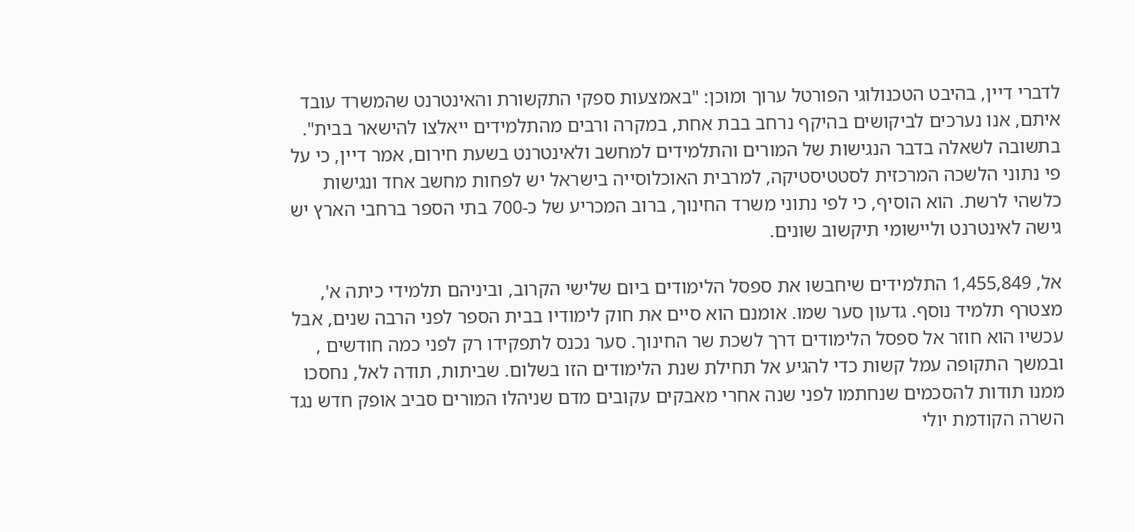לדברי דיין, בהיבט הטכנולוגי הפורטל ערוך ומוכן: "באמצעות ספקי התקשורת והאינטרנט שהמשרד עובד איתם, אנו נערכים לביקושים בהיקף נרחב בבת אחת, במקרה ורבים מהתלמידים ייאלצו להישאר בבית". בתשובה לשאלה בדבר הנגישות של המורים והתלמידים למחשב ולאינטרנט בשעת חירום, אמר דיין, כי על פי נתוני הלשכה המרכזית לסטטיסטיקה, למרבית האוכלוסייה בישראל יש לפחות מחשב אחד ונגישות כלשהי לרשת. הוא הוסיף, כי לפי נתוני משרד החינוך, ברוב המכריע של כ-700 בתי הספר ברחבי הארץ יש גישה לאינטרנט וליישומי תיקשוב שונים.

אל, 1,455,849 התלמידים שיחבשו את ספסל הלימודים ביום שלישי הקרוב, וביניהם תלמידי כיתה א', מצטרף תלמיד נוסף. גדעון סער שמו. אומנם הוא סיים את חוק לימודיו בבית הספר לפני הרבה שנים, אבל עכשיו הוא חוזר אל ספסל הלימודים דרך לשכת שר החינוך. סער נכנס לתפקידו רק לפני כמה חודשים , ובמשך התקופה עמל קשות כדי להגיע אל תחילת שנת הלימודים הזו בשלום. שביתות, תודה לאל, נחסכו ממנו תודות להסכמים שנחתמו לפני שנה אחרי מאבקים עקובים מדם שניהלו המורים סביב אופק חדש נגד השרה הקודמת יולי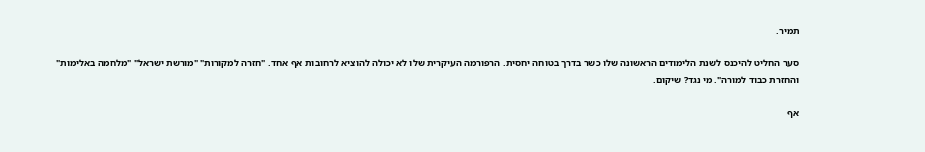תמיר.

סער החליט להיכנס לשנת הלימודים הראשונה שלו כשר בדרך בטוחה יחסית. הרפורמה העיקרית שלו לא יכולה להוציא לרחובות אף אחד. "חזרה למקורות" "מורשת ישראל" "מלחמה באלימות" והחזרת כבוד למורה". מי נגד? שיקום.

אף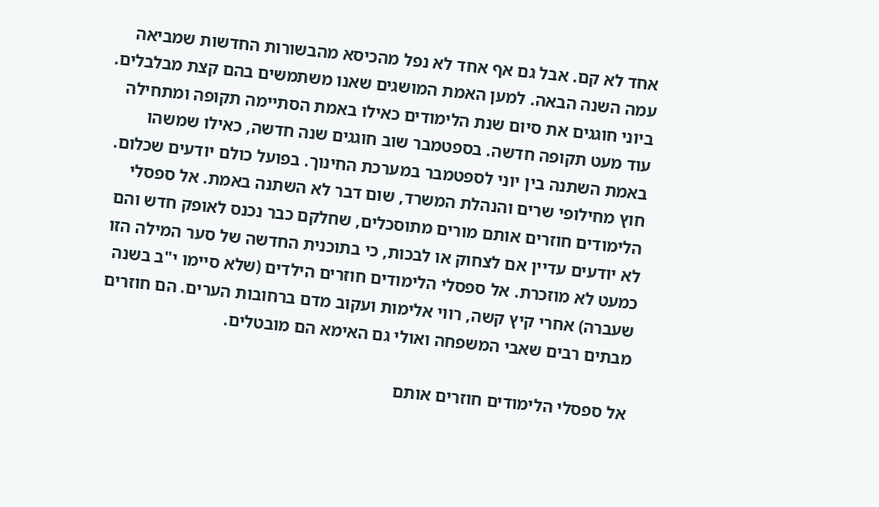אחד לא קם. אבל גם אף אחד לא נפל מהכיסא מהבשורות החדשות שמביאה עמה השנה הבאה. למען האמת המושגים שאנו משתמשים בהם קצת מבלבלים. ביוני חוגגים את סיום שנת הלימודים כאילו באמת הסתיימה תקופה ומתחילה עוד מעט תקופה חדשה. בספטמבר שוב חוגגים שנה חדשה, כאילו שמשהו באמת השתנה בין יוני לספטמבר במערכת החינוך. בפועל כולם יודעים שכלום. חוץ מחילופי שרים והנהלת המשרד, שום דבר לא השתנה באמת. אל ספסלי הלימודים חוזרים אותם מורים מתוסכלים, שחלקם כבר נכנס לאופק חדש והם לא יודעים עדיין אם לצחוק או לבכות, כי בתוכנית החדשה של סער המילה הזו כמעט לא מוזכרת. אל ספסלי הלימודים חוזרים הילדים (שלא סיימו י"ב בשנה שעברה) אחרי קיץ קשה, רווי אלימות ועקוב מדם ברחובות הערים. הם חוזרים מבתים רבים שאבי המשפחה ואולי גם האימא הם מובטלים.

אל ספסלי הלימודים חוזרים אותם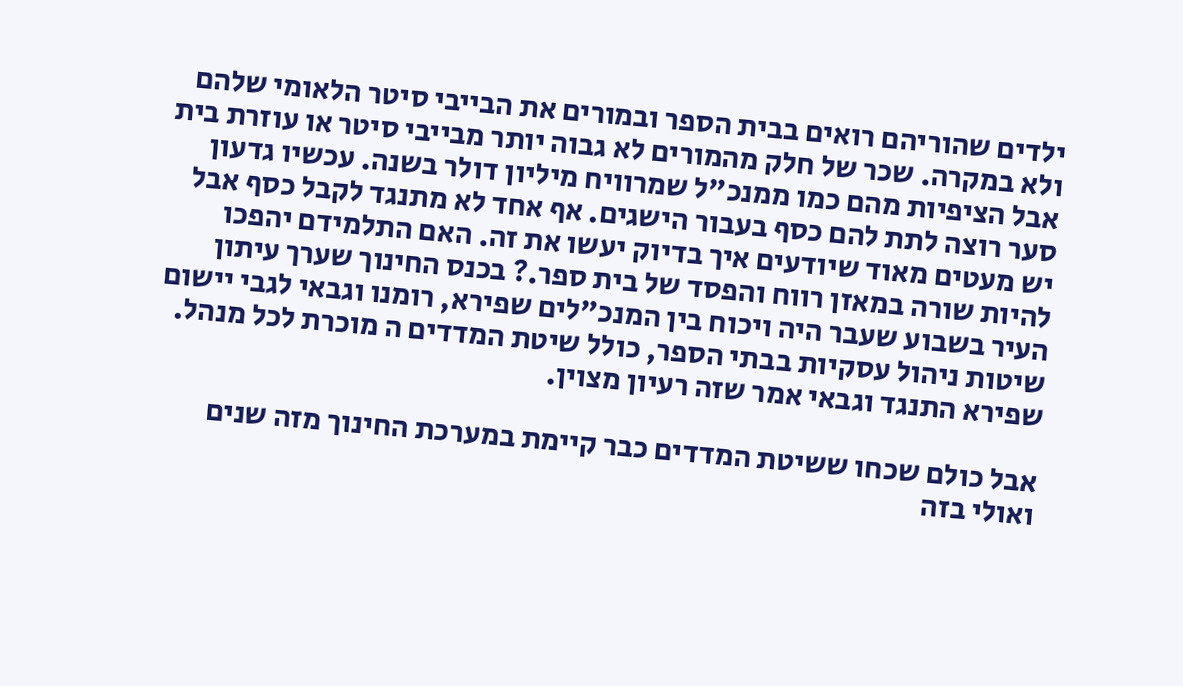ילדים שהוריהם רואים בבית הספר ובמורים את הבייבי סיטר הלאומי שלהם ולא במקרה. שכר של חלק מהמורים לא גבוה יותר מבייבי סיטר או עוזרת בית אבל הציפיות מהם כמו ממנכ"ל שמרוויח מיליון דולר בשנה. עכשיו גדעון סער רוצה לתת להם כסף בעבור הישגים. אף אחד לא מתנגד לקבל כסף אבל יש מעטים מאוד שיודעים איך בדיוק יעשו את זה. האם התלמידם יהפכו להיות שורה במאזן רווח והפסד של בית ספר.? בכנס החינוך שערך עיתון העיר בשבוע שעבר היה ויכוח בין המנכ"לים שפירא, רומנו וגבאי לגבי יישום שיטות ניהול עסקיות בבתי הספר, כולל שיטת המדדים ה מוכרת לכל מנהל. שפירא התנגד וגבאי אמר שזה רעיון מצוין.

אבל כולם שכחו ששיטת המדדים כבר קיימת במערכת החינוך מזה שנים ואולי בזה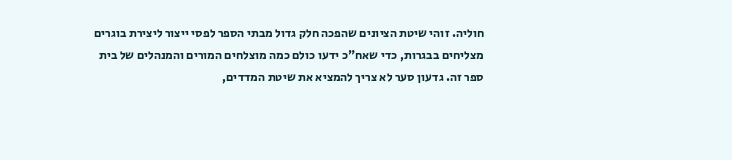חוליה. זוהי שיטת הציונים שהפכה חלק גדול מבתי הספר לפסי ייצור ליצירת בוגרים מצליחים בבגרות, כדי שאח"כ ידעו כולם כמה מוצלחים המורים והמנהלים של בית ספר זה. גדעון סער לא צריך להמציא את שיטת המדדים,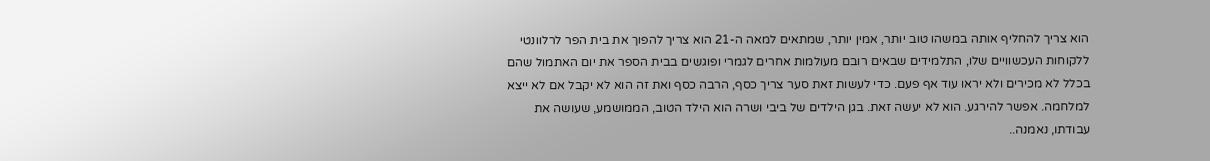הוא צריך להחליף אותה במשהו טוב יותר, אמין יותר, שמתאים למאה ה-21 הוא צריך להפוך את בית הפר לרלוונטי ללקוחות העכשוויים שלו, התלמידים שבאים רובם מעולמות אחרים לגמרי ופוגשים בבית הספר את יום האתמול שהם בכלל לא מכירים ולא יראו עוד אף פעם. כדי לעשות זאת סער צריך כסף, הרבה כסף ואת זה הוא לא יקבל אם לא ייצא למלחמה. אפשר להירגע. הוא לא יעשה זאת. בגן הילדים של ביבי ושרה הוא הילד הטוב, הממושמע, שעושה את עבודתו, נאמנה..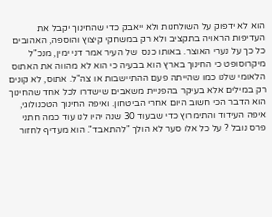הוא לא ידפוק על השולחנות ולא ייאבק כדי שהחינוך יקבל את העדיפות הראויה בתקציב ולא רק במשחקי קיצוץ והוספה, האהובים כל כך על נערי האוצר. באותו כנס  של העיר אמר דני ימין, מנכ"ל מיקרוסופט כי החינוך בארץ הוא בבעיה כי הוא לא מהווה את האתוס הלאומי שלנו כמו שהייתה פעם ההתיישבות או צה"ל. אתוס, לא קונים רק במילים אלא בעיקר בהפניית משאבים שישדרו לכל אחד שהחינוך הוא הדבר הכי חשוב היום אחרי הביטחון. ואיפה החינוך הטכנולוגי, איפה העידוד והתימרוץ כדי שבעוד 30 שנה יהיו לנו עוד כמה חתני פרס נובל ? על כל אלו סער לא הולך "להתאבד". הוא מעדיף לחזור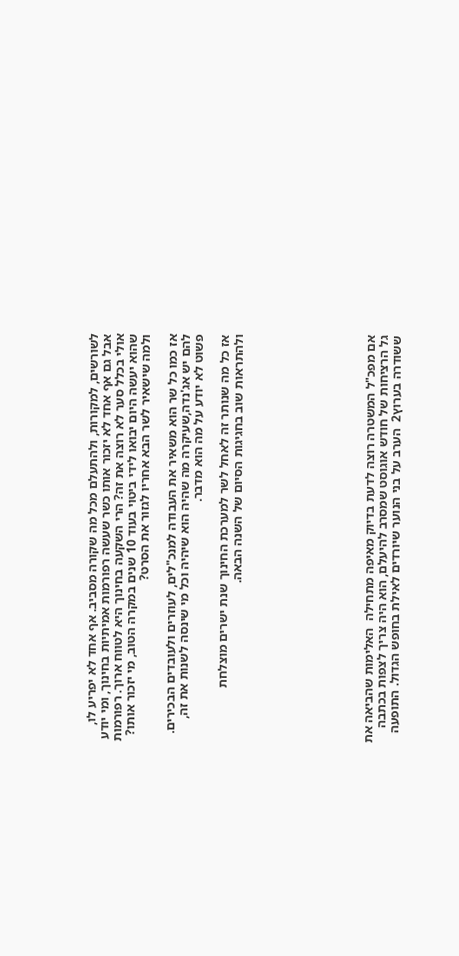לשורשים, למקורות, ולהתעלם מכל מה שקורה מסביב. אף אחד לא יפריע לו, אבל גם אף אחד לא יזכור אותו כשר שעשה רפורמות אמיתיות בחינוך, ומי יודע אולי בכלל סער לא רוצה את זה? הרי השקעה בחינוך היא לטווח ארוך. רפורמות שהוא יעשה היום יבואו לידי ביטוי בעוד 10 שנים במקרה הטוב, מי יזכור אותו? ולמה שישאיר לשר הבא אחריו לגזור את הסרט?

אז כמו כל שר הוא משאיר את העבודה למנכ"לים, לעוזרים ולעובדים הבכירים. להם יש אג'נדה,שעיקרה מה שהיה הוא שיהיה וכל מי שינסה לשנות את זה, פשוט לא יודע על מה הוא מדבר.

אז כל מה שנותר זה לאחל לשר למערכת החינוך שנת ישרים מוצלחת ולהתראות שוב בחגיגות הסיום של השנה הבאה.









אם מפכ"ל המשטרה רוצה לדעת בדיוק מאיפה מתחילה  האלימות שהביאה את גל הרציחות של חודש אוגוסט שמסרב להיעלם, הוא היה צריך לצפות בכתבה ששודרה בערוץ2  הערב על בני הנוער שיורדים לאילת בחופש הגדול. התופעה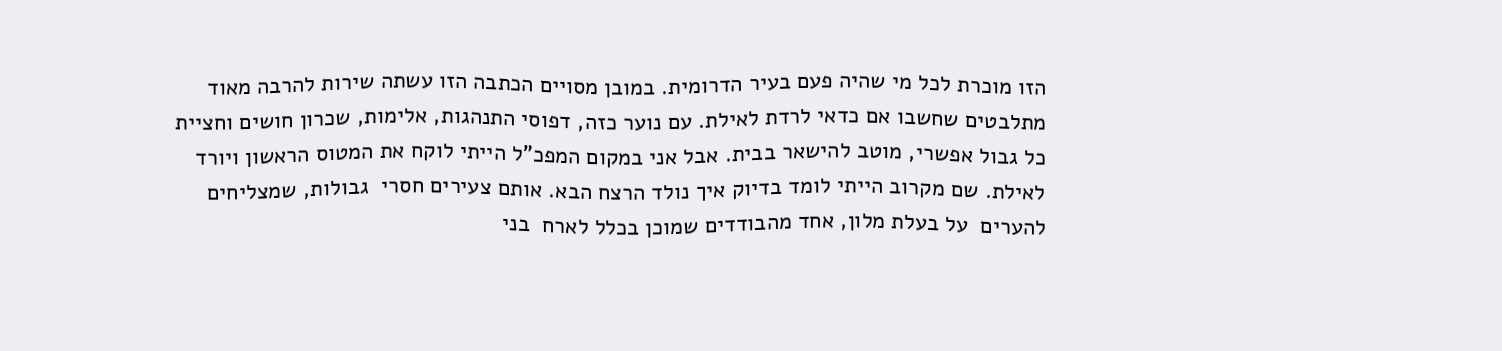הזו מוכרת לכל מי שהיה פעם בעיר הדרומית. במובן מסויים הכתבה הזו עשתה שירות להרבה מאוד מתלבטים שחשבו אם כדאי לרדת לאילת. עם נוער כזה, דפוסי התנהגות, אלימות, שכרון חושים וחציית כל גבול אפשרי, מוטב להישאר בבית. אבל אני במקום המפכ"ל הייתי לוקח את המטוס הראשון ויורד לאילת. שם מקרוב הייתי לומד בדיוק איך נולד הרצח הבא. אותם צעירים חסרי  גבולות, שמצליחים להערים  על בעלת מלון, אחד מהבודדים שמוכן בכלל לארח  בני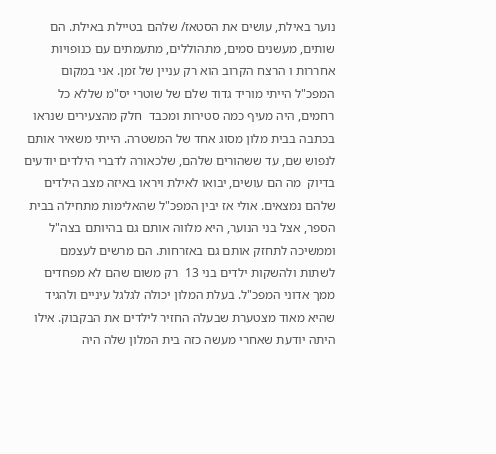נוער באילת, עושים את הסטאז/ שלהם בטיילת באילת. הם שותים, מעשנים סמים, מתהוללים, מתעמתים עם כנופויות אחררות ו הרצח הקרוב הוא רק עניין של זמן. אני במקום המפכ"ל הייתי מוריד גדוד שלם של שוטרי יס"מ שללא כל רחמים, היה מעיף כמה סטירות ומכבד  חלק מהצעירים שנראו בכתבה בבית מלון מסוג אחד של המשטרה. הייתי משאיר אותם לנפוש שם, עד ששהורים שלהם, שלכאורה לדברי הילדים יודעים בדיוק  מה הם עושים, יבואו לאילת ויראו באיזה מצב הילדים שלהם נמצאים. אולי אז יבין המפכ"ל שהאלימות מתחילה בבית הספר, אצל בני הנוער, היא מלווה אותם גם בהיותם בצה"ל וממשיכה לתחזק אותם גם באזרחות. הם מרשים לעצמם לשתות ולהשקות ילדים בני 13  רק משום שהם לא מפחדים ממך אדוני המפכ"ל. בעלת המלון יכולה לגלגל עיניים ולהגיד שהיא מאוד מצטערת שבעלה החזיר לילדים את הבקבוק. אילו היתה יודעת שאחרי מעשה כזה בית המלון שלה היה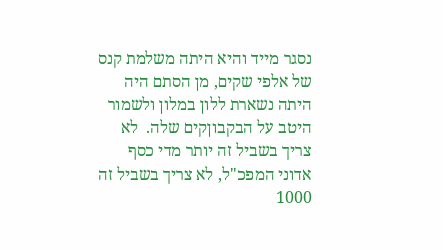נסגר מייד והיא היתה משלמת קנס של אלפי שקים, מן הסתם היה  היתה נשארת ללון במלון ולשמור היטב על הבקבוןקים שלה.  לא צריך בשביל זה יותר מדי כסף אדוני המפכ"ל, לא צריך בשביל זה 1000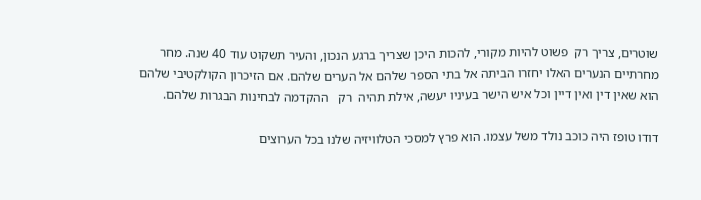שוטרים, צריך רק  פשוט להיות מקורי, להכות היכן שצריך ברגע הנכון, והעיר תשקוט עוד 40 שנה. מחר מחרתיים הנערים האלו יחזרו הביתה אל בתי הספר שלהם אל הערים שלהם. אם הזיכרון הקולקטיבי שלהם הוא שאין דין ואין דיין וכל איש הישר בעיניו יעשה, אילת תהיה  רק   ההקדמה לבחינות הבגרות שלהם.

דודו טופז היה כוכב נולד משל עצמו. הוא פרץ למסכי הטלוויזיה שלנו בכל הערוצים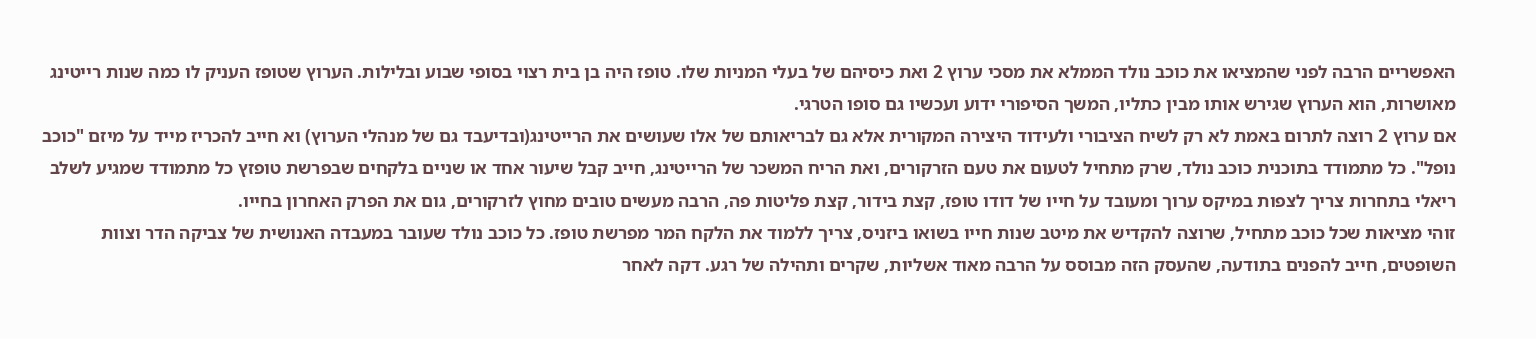האפשריים הרבה לפני שהמציאו את כוכב נולד הממלא את מסכי ערוץ 2 ואת כיסיהם של בעלי המניות שלו. טופז היה בן בית רצוי בסופי שבוע ובלילות. הערוץ שטופז העניק לו כמה שנות רייטינג מאושרות, הוא הערוץ שגירש אותו מבין כתליו, המשך הסיפורי ידוע ועכשיו גם סופו הטרגי.
אם ערוץ 2 רוצה לתרום באמת לא רק לשיח הציבורי ולעידוד היצירה המקורית אלא גם לבריאותם של אלו שעושים את הרייטינג(ובדיעבד גם של מנהלי הערוץ) וא חייב להכריז מייד על מיזם "כוכב נופל". כל מתמודד בתוכנית כוכב נולד, שרק מתחיל לטעום את טעם הזרקורים, ואת הריח המשכר של הרייטינג, חייב קבל שיעור אחד או שניים בלקחים שבפרשת טופזץ כל מתמודד שמגיע לשלב ריאלי בתחרות צריך לצפות במיקס ערוך ומעובד על חייו של דודו טופז, קצת בידור, קצת פליטות פה, הרבה מעשים טובים מחוץ לזרקורים, גום את הפרק האחרון בחייו.
זוהי מציאות שכל כוכב מתחיל, שרוצה להקדיש את מיטב שנות חייו בשואו ביזניס, צריך ללמוד את הלקח המר מפרשת טופז. כל כוכב נולד שעובר במעבדה האנושית של צביקה הדר וצוות השופטים, חייב להפנים בתודעה, שהעסק הזה מבוסס על הרבה מאוד אשליות, שקרים ותהילה של רגע. דקה לאחר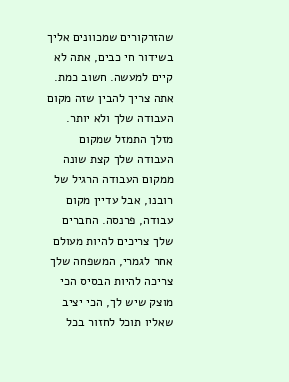שהזרקורים שמכוונים אליך בשידור חי כבים, אתה לא קיים למעשה. חשוב כמת.
אתה צריך להבין שזה מקום העבודה שלך ולא יותר. מזלך התמזל שמקום העבודה שלך קצת שונה ממקום העבודה הרגיל של רובנו, אבל עדיין מקום עבודה, פרנסה. החברים שלך צריכים להיות מעולם אחר לגמרי, המשפחה שלך צריכה להיות הבסיס הכי מוצק שיש לך, הכי יציב שאליו תוכל לחזור בכל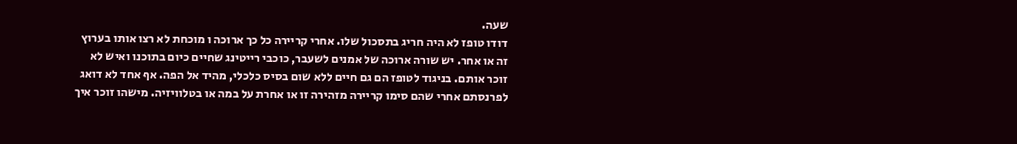שעה.
דודו טופז לא היה חריג בתסכול שלו. אחרי קריירה כל כך ארוכה ו מוכחת לא רצו אותו בערוץ זה או אחר. יש שורה ארוכה של אמנים לשעבר, כוכבי רייטינג שחיים כיום בתוכנו ואיש לא זוכר אותם. בניגוד לטופז הם גם חיים ללא שום בסיס כלכלי, מהיד אל הפה. אף אחד לא דואג לפרנסתם אחרי שהם סימו קריירה מזהירה זו או אחרת על במה או בטלוויזיה. מישהו זוכר איך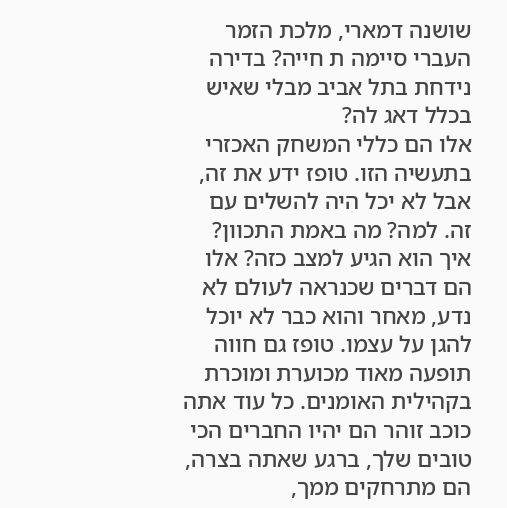שושנה דמארי, מלכת הזמר העברי סיימה ת חייה? בדירה נידחת בתל אביב מבלי שאיש בכלל דאג לה?
אלו הם כללי המשחק האכזרי בתעשיה הזו. טופז ידע את זה, אבל לא יכל היה להשלים עם זה. למה? מה באמת התכוון? איך הוא הגיע למצב כזה? אלו הם דברים שכנראה לעולם לא נדע, מאחר והוא כבר לא יוכל להגן על עצמו. טופז גם חווה תופעה מאוד מכוערת ומוכרת בקהילית האומנים. כל עוד אתה כוכב זוהר הם יהיו החברים הכי טובים שלך, ברגע שאתה בצרה, הם מתרחקים ממך,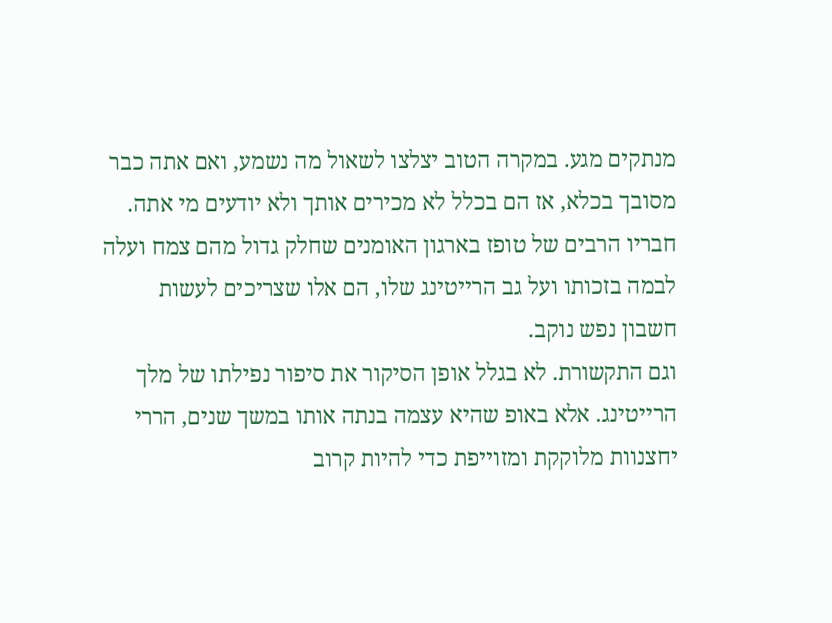מנתקים מגע. במקרה הטוב יצלצו לשאול מה נשמע, ואם אתה כבר מסובך בכלא, אז הם בכלל לא מכירים אותך ולא יודעים מי אתה. חבריו הרבים של טופז בארגון האומנים שחלק גדול מהם צמח ועלה לבמה בזכותו ועל גב הרייטינג שלו, הם אלו שצריכים לעשות חשבון נפש נוקב.
וגם התקשורת. לא בגלל אופן הסיקור את סיפור נפילתו של מלך הרייטינג. אלא באופ שהיא עצמה בנתה אותו במשך שנים, הררי יחצנוות מלוקקת ומזוייפת כדי להיות קרוב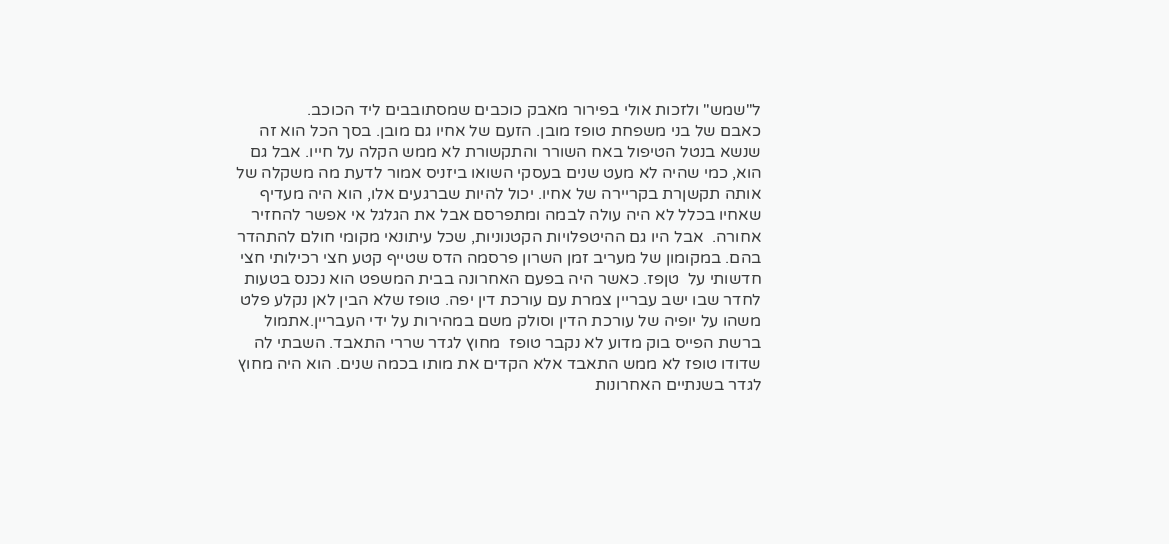ל"שמש" ולזכות אולי בפירור מאבק כוכבים שמסתובבים ליד הכוכב.
כאבם של בני משפחת טופז מובן. הזעם של אחיו גם מובן. בסך הכל הוא זה שנשא בנטל הטיפול באח השורר והתקשורת לא ממש הקלה על חייו. אבל גם הוא, כמי שהיה לא מעט שנים בעסקי השואו ביזניס אמור לדעת מה משקלה של אותה תקשןרת בקריירה של אחיו. יכול להיות שברגעים אלו, הוא היה מעדיף שאחיו בכלל לא היה עולה לבמה ומתפרסם אבל את הגלגל אי אפשר להחזיר אחורה.  אבל היו גם ההיטפלויות הקטנוניות, שכל עיתונאי מקומי חולם להתהדר בהם. במקומון של מעריב זמן השרון פרסמה הדס שטייף קטע חצי רכילותי חצי חדשותי על  טןפז. כאשר היה בפעם האחרונה בבית המשפט הוא נכנס בטעות לחדר שבו ישב עבריין צמרת עם עורכת דין יפה. טופז שלא הבין לאן נקלע פלט משהו על יופיה של עורכת הדין וסולק משם במהירות על ידי העבריין.אתמול  ברשת הפייס בוק מדוע לא נקבר טופז  מחוץ לגדר שררי התאבד. השבתי לה שדודו טופז לא ממש התאבד אלא הקדים את מותו בכמה שנים. הוא היה מחוץ  לגדר בשנתיים האחרונות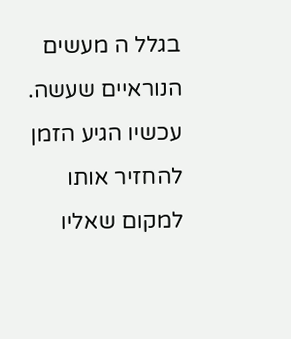בגלל ה מעשים הנוראיים שעשה. עכשיו הגיע הזמן להחזיר אותו למקום שאליו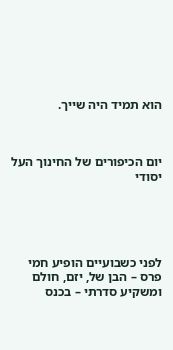הוא תמיד היה שייך.



יום הכיפורים של החינוך העל יסודי





לפני כשבועיים הופיע חמי פרס – הבן של, יזם, חולם ומשקיע סדרתי – בכנס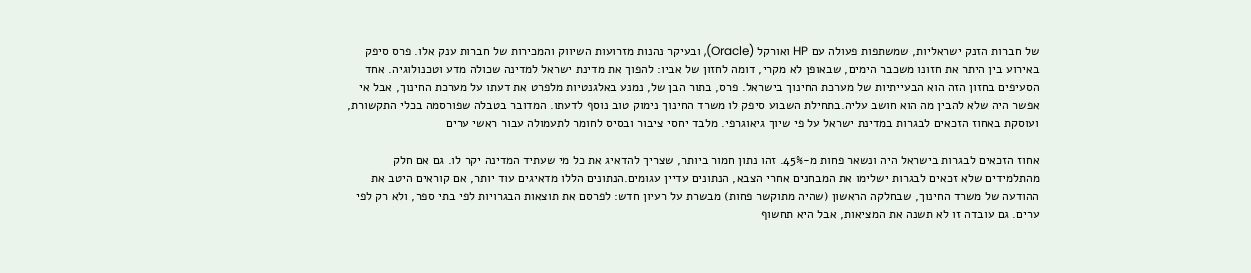של חברות הזנק ישראליות, שמשתפות פעולה עם HP ואורקל (Oracle), ובעיקר נהנות מזרועות השיווק והמכירות של חברות ענק אלו. פרס סיפק באירוע בין היתר את חזונו משכבר הימים, שבאופן לא מקרי, דומה לחזון של אביו: להפוך את מדינת ישראל למדינה שכולה מדע וטכנולוגיה. אחד הסעיפים בחזון הזה הוא הבעייתיות של מערכת החינוך בישראל. פרס, בתור הבן של, נמנע באלגנטיות מלפרט את דעתו על מערכת החינוך, אבל אי אפשר היה שלא להבין מה הוא חושב עליה.בתחילת השבוע סיפק לו משרד החינוך נימוק טוב נוסף לדעתו. המדובר בטבלה שפורסמה בכלי התקשורת, ועוסקת באחוז הזכאים לבגרות במדינת ישראל על פי שיוך גיאוגרפי. מלבד יחסי ציבור ובסיס לחומר לתעמולה עבור ראשי ערים

אחוז הזכאים לבגרות בישראל היה ונשאר פחות מ-45%. זהו נתון חמור ביותר, שצריך להדאיג את כל מי שעתיד המדינה יקר לו. גם אם חלק מהתלמידים שלא זכאים לבגרות ישלימו את המבחנים אחרי הצבא, הנתונים עדיין עגומים.הנתונים הללו מדאיגים עוד יותר, אם קוראים היטב את ההודעה של משרד החינוך, שבחלקה הראשון (שהיה מתוקשר פחות) מבשרת על רעיון חדש: לפרסם את תוצאות הבגרויות לפי בתי ספר, ולא רק לפי ערים. גם עובדה זו לא תשנה את המציאות, אבל היא תחשוף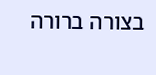בצורה ברורה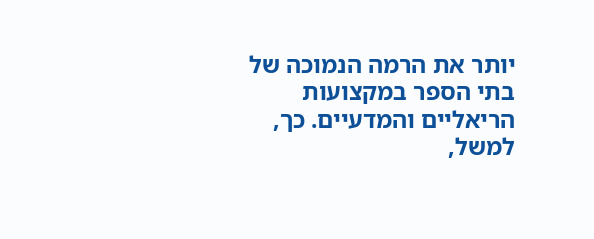יותר את הרמה הנמוכה של בתי הספר במקצועות הריאליים והמדעיים. כך, למשל,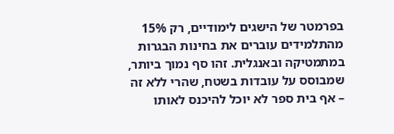בפרמטר של הישגים לימודיים, רק 15% מהתלמידים עוברים את בחינות הבגרות במתמטיקה ובאנגלית. זהו סף נמוך ביותר, שמבוסס על עובדות בשטח, שהרי ללא זה – אף בית ספר לא יוכל להיכנס לאותו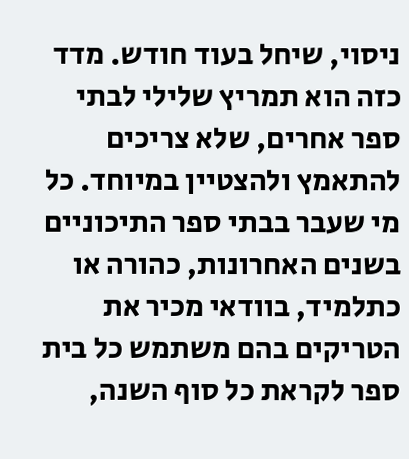ניסוי, שיחל בעוד חודש. מדד כזה הוא תמריץ שלילי לבתי ספר אחרים, שלא צריכים להתאמץ ולהצטיין במיוחד. כל מי שעבר בבתי ספר התיכוניים בשנים האחרונות, כהורה או כתלמיד, בוודאי מכיר את הטריקים בהם משתמש כל בית ספר לקראת כל סוף השנה,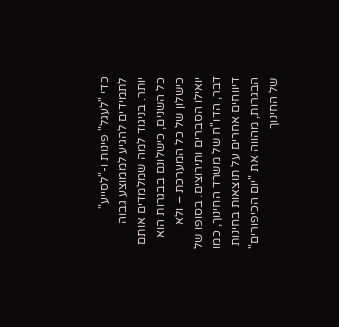כדי "לעגל" פינות ו-"לסייע" לתמידים להגיע לממוצע גבוה יותר. בניגוד למה שמלמדים אותם כל השנים, כישלונם בבגרות הוא כישלון של כל המערכת – ולא יואילו הסברים ותירוצים. בסופו של דבר, הדו"ח של משרד החינוך, כמו דיווחים אחרים על תוצאות בחינות הבגרות, מהווה את "יום הכיפורים" של החינוך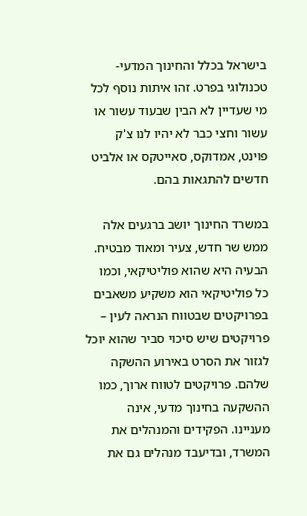בישראל בכלל והחינוך המדעי-טכנולוגי בפרט. זהו איתות נוסף לכל מי שעדיין לא הבין שבעוד עשור או עשור וחצי כבר לא יהיו לנו צ'ק פוינט, אמדוקס, סאייטקס או אלביט חדשים להתגאות בהם.

במשרד החינוך יושב ברגעים אלה ממש שר חדש, צעיר ומאוד מבטיח. הבעיה היא שהוא פוליטיקאי, וכמו כל פוליטיקאי הוא משקיע משאבים בפרויקטים שבטווח הנראה לעין – פרויקטים שיש סיכוי סביר שהוא יוכל לגזור את הסרט באירוע ההשקה שלהם. פרויקטים לטווח ארוך, כמו ההשקעה בחינוך מדעי, אינה מעניינו. הפקידים והמנהלים את המשרד, ובדיעבד מנהלים גם את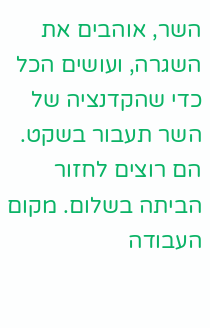השר, אוהבים את השגרה, ועושים הכל כדי שהקדנציה של השר תעבור בשקט. הם רוצים לחזור הביתה בשלום. מקום העבודה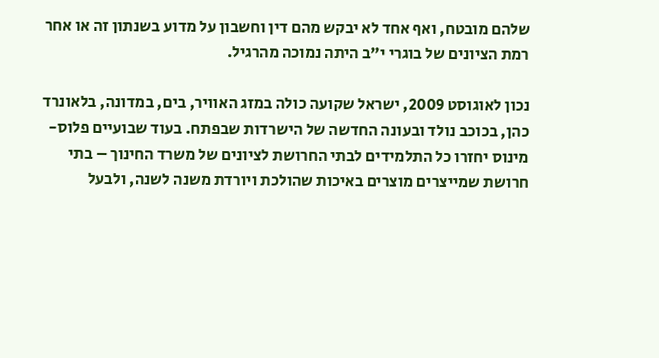שלהם מובטח, ואף אחד לא יבקש מהם דין וחשבון על מדוע בשנתון זה או אחר רמת הציונים של בוגרי י"ב היתה נמוכה מהרגיל.

נכון לאוגוסט 2009, ישראל שקועה כולה במזג האוויר, בים, במדונה, בלאונרד כהן, בכוכב נולד ובעונה החדשה של הישרדות שבפתח. בעוד שבועיים פלוס-מינוס יחזרו כל התלמידים לבתי החרושת לציונים של משרד החינוך – בתי חרושת שמייצרים מוצרים באיכות שהולכת ויורדת משנה לשנה, ולבעל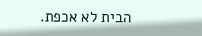הבית לא אכפת.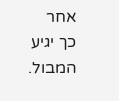אחר כך יגיע המבול.